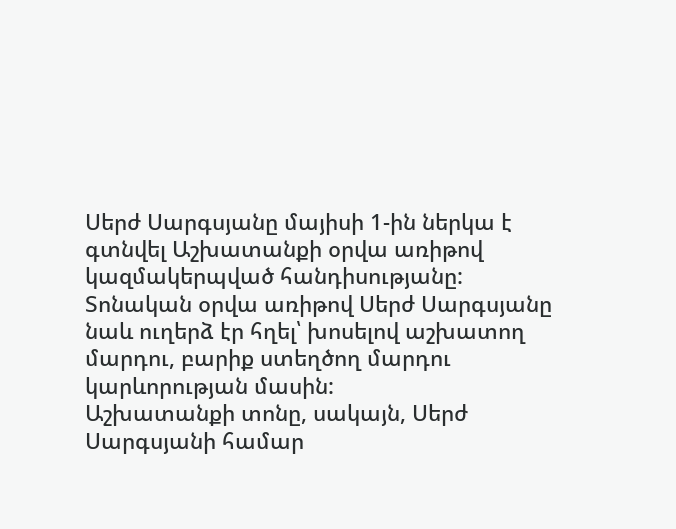Սերժ Սարգսյանը մայիսի 1-ին ներկա է գտնվել Աշխատանքի օրվա առիթով կազմակերպված հանդիսությանը: Տոնական օրվա առիթով Սերժ Սարգսյանը նաև ուղերձ էր հղել՝ խոսելով աշխատող մարդու, բարիք ստեղծող մարդու կարևորության մասին:
Աշխատանքի տոնը, սակայն, Սերժ Սարգսյանի համար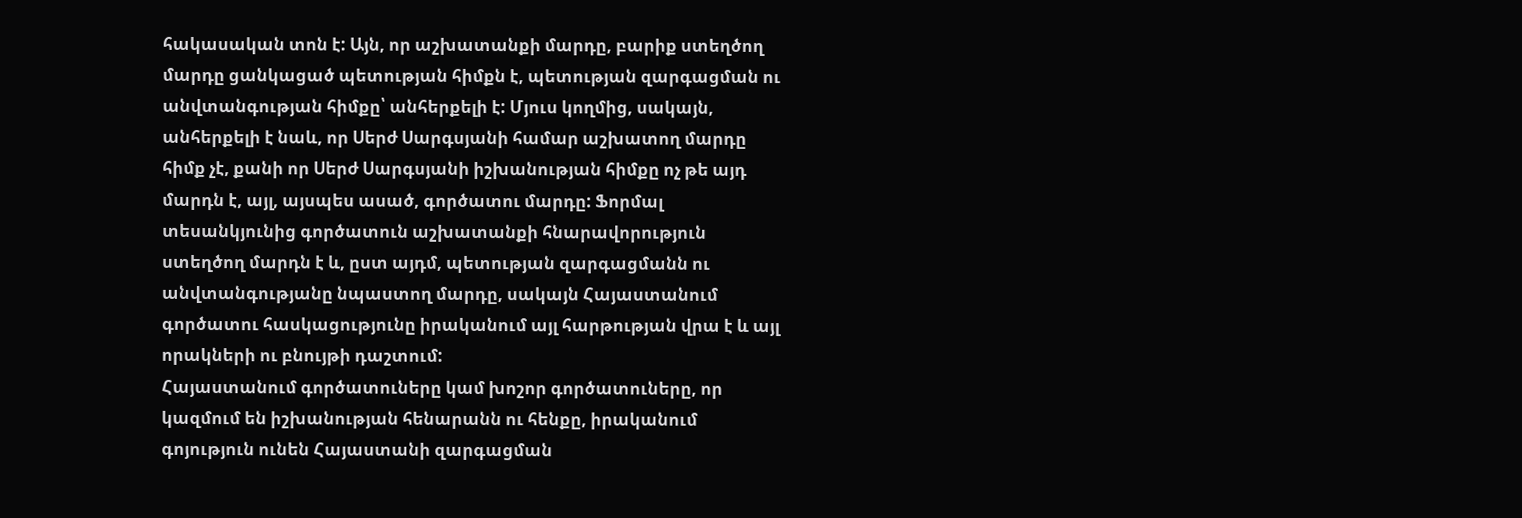հակասական տոն է: Այն, որ աշխատանքի մարդը, բարիք ստեղծող մարդը ցանկացած պետության հիմքն է, պետության զարգացման ու անվտանգության հիմքը՝ անհերքելի է: Մյուս կողմից, սակայն, անհերքելի է նաև, որ Սերժ Սարգսյանի համար աշխատող մարդը հիմք չէ, քանի որ Սերժ Սարգսյանի իշխանության հիմքը ոչ թե այդ մարդն է, այլ, այսպես ասած, գործատու մարդը: Ֆորմալ տեսանկյունից գործատուն աշխատանքի հնարավորություն ստեղծող մարդն է և, ըստ այդմ, պետության զարգացմանն ու անվտանգությանը նպաստող մարդը, սակայն Հայաստանում գործատու հասկացությունը իրականում այլ հարթության վրա է և այլ որակների ու բնույթի դաշտում:
Հայաստանում գործատուները կամ խոշոր գործատուները, որ կազմում են իշխանության հենարանն ու հենքը, իրականում գոյություն ունեն Հայաստանի զարգացման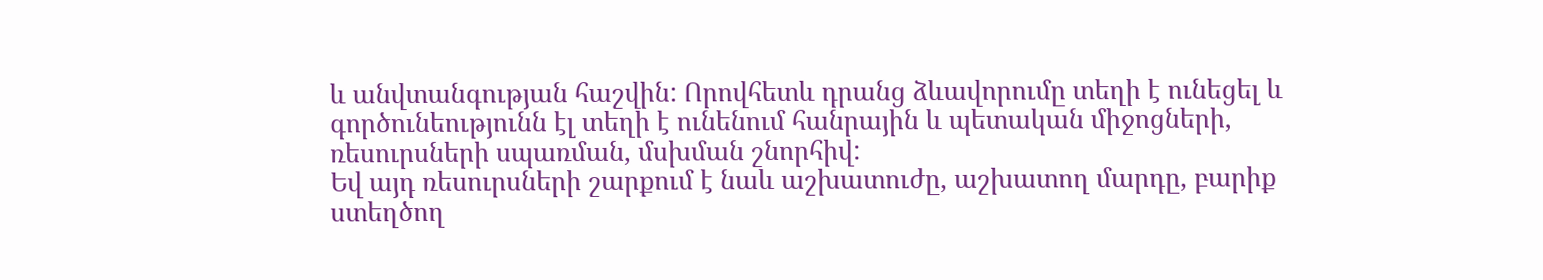և անվտանգության հաշվին: Որովհետև դրանց ձևավորումը տեղի է ունեցել և գործունեությունն էլ տեղի է ունենում հանրային և պետական միջոցների, ռեսուրսների սպառման, մսխման շնորհիվ:
Եվ այդ ռեսուրսների շարքում է նաև աշխատուժը, աշխատող մարդը, բարիք ստեղծող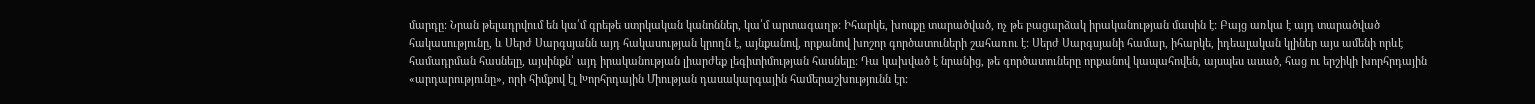մարդը: Նրան թելադրվում են կա՛մ գրեթե ստրկական կանոններ, կա՛մ արտագաղթ: Իհարկե, խոսքը տարածված, ոչ թե բացարձակ իրականության մասին է: Բայց առկա է այդ տարածված հակասությունը, և Սերժ Սարգսյանն այդ հակասության կրողն է, այնքանով, որքանով խոշոր գործատուների շահառու է: Սերժ Սարգսյանի համար, իհարկե, իդեալական կլիներ այս ամենի որևէ համադրման հասնելը, այսինքն՝ այդ իրականության լիարժեք լեգիտիմության հասնելը: Դա կախված է նրանից, թե գործատուները որքանով կապահովեն, այսպես ասած, հաց ու երշիկի խորհրդային «արդարությունը», որի հիմքով էլ Խորհրդային Միության դասակարգային համերաշխությունն էր: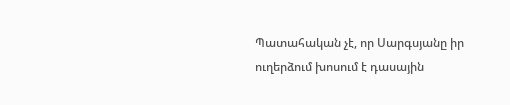Պատահական չէ, որ Սարգսյանը իր ուղերձում խոսում է դասային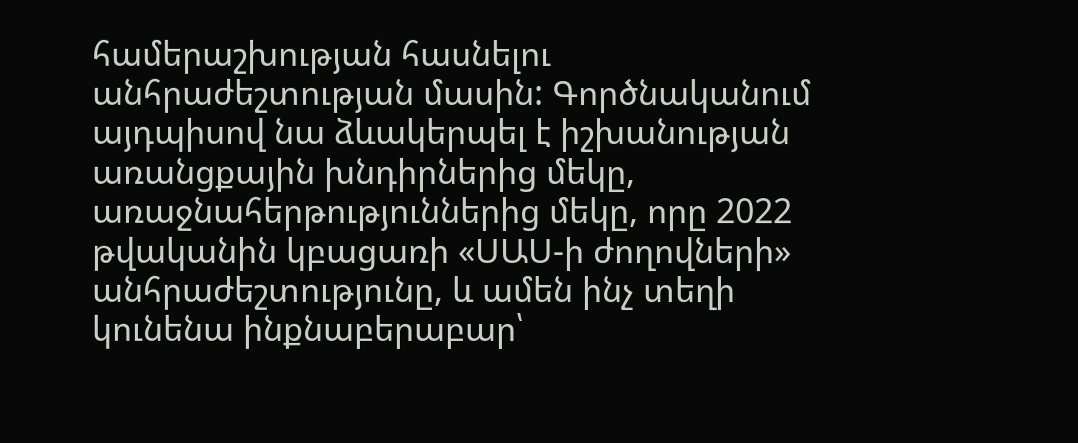համերաշխության հասնելու անհրաժեշտության մասին: Գործնականում այդպիսով նա ձևակերպել է իշխանության առանցքային խնդիրներից մեկը, առաջնահերթություններից մեկը, որը 2022 թվականին կբացառի «ՍԱՍ-ի ժողովների» անհրաժեշտությունը, և ամեն ինչ տեղի կունենա ինքնաբերաբար՝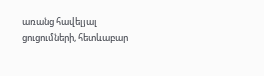առանց հավելյալ ցուցումների, հետևաբար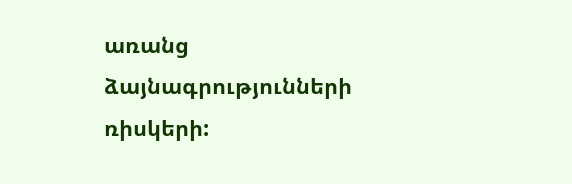առանց ձայնագրությունների ռիսկերի: